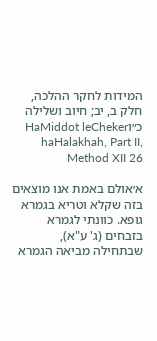המידות לחקר ההלכה, חלק ב, יב; חיוב ושלילה כ״וHaMiddot leCheker haHalakhah, Part II, Method XII 26

א׳אולם באמת אנו מוצאים בזה שקלא וטריא בגמרא גופא. כוונתי לגמרא בזבחים (ג' ע"א), שבתחילה מביאה הגמרא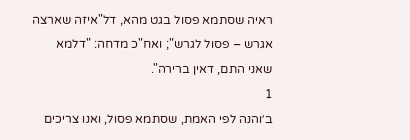ראיה שסתמא פסול בגט מהא, דל"איזה שארצה אגרש – פסול לגרש"; ואח"כ מדחה: "דלמא שאני התם, דאין ברירה".
1
ב׳והנה לפי האמת, שסתמא פסול, ואנו צריכים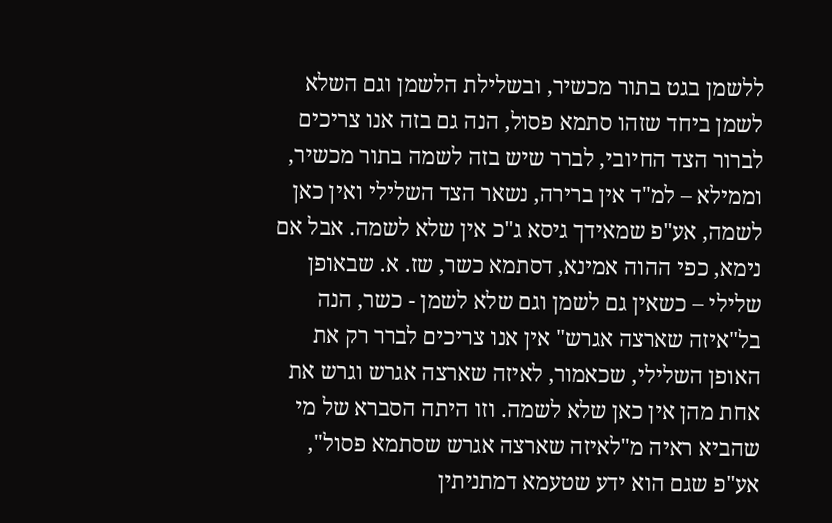ללשמן בגט בתור מכשיר, ובשלילת הלשמן וגם השלא לשמן ביחד שזהו סתמא פסול, הנה גם בזה אנו צריכים לברור הצד החיובי, לברר שיש בזה לשמה בתור מכשיר, וממילא – למ"ד אין ברירה, נשאר הצד השלילי ואין כאן לשמה, אע"פ שמאידך גיסא ג"כ אין שלא לשמה. אבל אם נימא, כפי ההוה אמינא, דסתמא כשר, שז. א. שבאופן שלילי – כשאין גם לשמן וגם שלא לשמן - כשר, הנה בל"איזה שארצה אגרש" אין אנו צריכים לברר רק את האופן השלילי, שכאמור, לאיזה שארצה אגרש וגרש את אחת מהן אין כאן שלא לשמה. וזו היתה הסברא של מי שהביא ראיה מ"לאיזה שארצה אגרש שסתמא פסול", אע"פ שגם הוא ידע שטעמא דמתניתין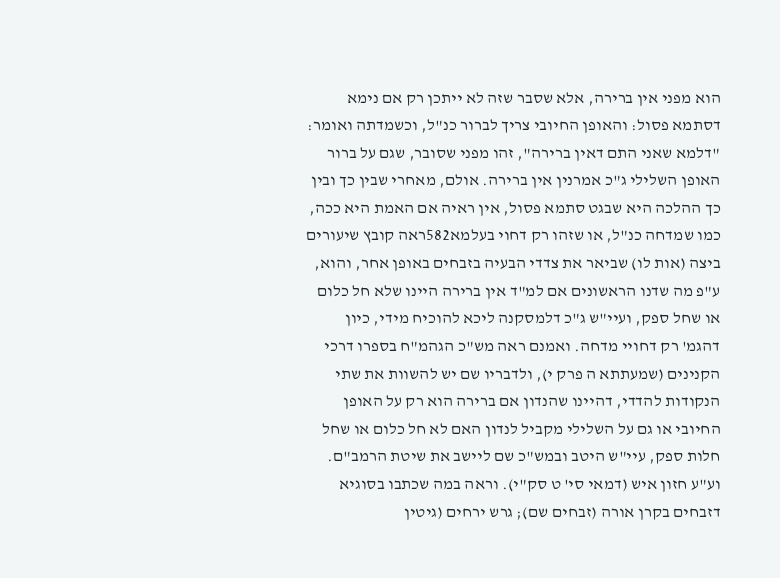הוא מפני אין ברירה, אלא שסבר שזה לא ייתכן רק אם נימא דסתמא פסול: והאופן החיובי צריך לברור כנ"ל, וכשמדתה ואומר: "דלמא שאני התם דאין ברירה", זהו מפני שסובר, שגם על ברור האופן השלילי ג"כ אמרנין אין ברירה. אולם, מאחרי שבין כך ובין כך ההלכה היא שבגט סתמא פסול, אין ראיה אם האמת היא ככה, כמו שמדחה כנ"ל, או שזהו רק דחוי בעלמא582ראה קובץ שיעורים ביצה (אות לו) שביאר את צדדי הבעיה בזבחים באופן אחר, והוא, ע"פ מה שדנו הראשונים אם למ"ד אין ברירה היינו שלא חל כלום או שחל ספק, ועיי"ש ג"כ דלמסקנה ליכא להוכיח מידי, כיון דהגמ' רק דחויי מדחה. ואמנם ראה מש"כ הגהמ"ח בספרו דרכי הקנינים (שמעתתא ה פרק י), ולדבריו שם יש להשוות את שתי הנקודות להדדי, דהיינו שהנדון אם ברירה הוא רק על האופן החיובי או גם על השלילי מקביל לנדון האם לא חל כלום או שחל חלות ספק, עיי"ש היטב ובמש"כ שם ליישב את שיטת הרמב"ם. וע"ע חזון איש (דמאי סי' ט סק"י). וראה במה שכתבו בסוגיא דזבחים בקרן אורה (זבחים שם); גרש ירחים (גיטין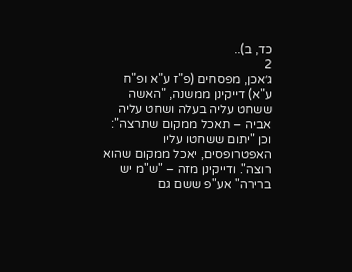כד, ב)..
2
ג׳אכן, מפסחים (פ"ז ע"א ופ"ח ע"א) דייקינן ממשנה, "האשה ששחט עליה בעלה ושחט עליה אביה – תאכל ממקום שתרצה": וכן "יתום ששחטו עליו האפטרופסים, יאכל ממקום שהוא רוצה". ודייקינן מזה – "ש"מ יש ברירה" אע"פ ששם גם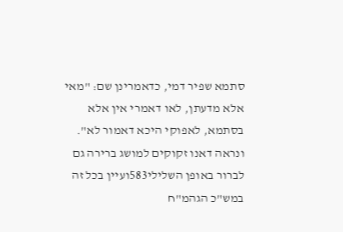סתמא שפיר דמי, כדאמרינן שם: "מאי אלא מדעתן, לאו דאמרי אין אלא בסתמא, לאפוקי היכא דאמור לא". ונראה דאנו זקוקים למושג ברירה גם לברור באופן השלילי583ועיין בכל זה במש"כ הגהמ"ח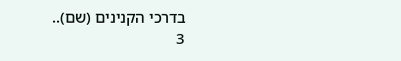בדרכי הקנינים (שם)..
3